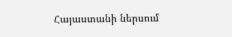Հայաստանի ներսում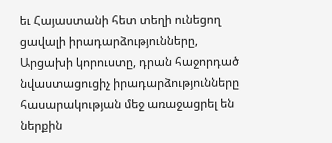եւ Հայաստանի հետ տեղի ունեցող ցավալի իրադարձությունները, Արցախի կորուստը, դրան հաջորդած նվաստացուցիչ իրադարձությունները հասարակության մեջ առաջացրել են ներքին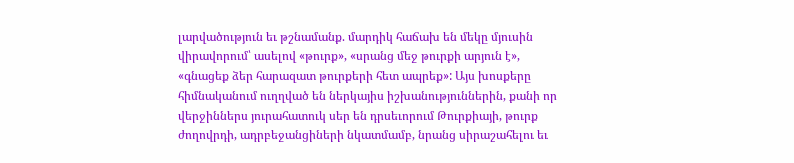լարվածություն եւ թշնամանք. մարդիկ հաճախ են մեկը մյուսին վիրավորում՝ ասելով «թուրք», «սրանց մեջ թուրքի արյուն է», «գնացեք ձեր հարազատ թուրքերի հետ ապրեք»: Այս խոսքերը հիմնականում ուղղված են ներկայիս իշխանություններին, քանի որ վերջիններս յուրահատուկ սեր են դրսեւորում Թուրքիայի, թուրք ժողովրդի, ադրբեջանցիների նկատմամբ, նրանց սիրաշահելու եւ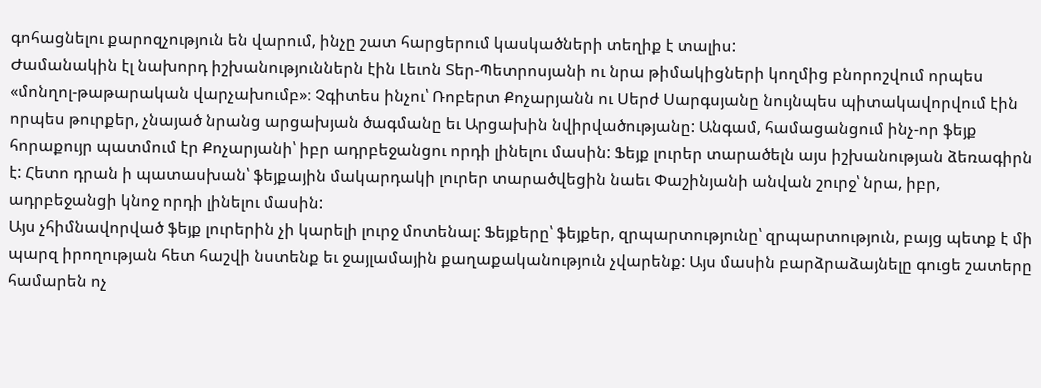գոհացնելու քարոզչություն են վարում, ինչը շատ հարցերում կասկածների տեղիք է տալիս:
Ժամանակին էլ նախորդ իշխանություններն էին Լեւոն Տեր-Պետրոսյանի ու նրա թիմակիցների կողմից բնորոշվում որպես «մոնղոլ-թաթարական վարչախումբ»։ Չգիտես ինչու՝ Ռոբերտ Քոչարյանն ու Սերժ Սարգսյանը նույնպես պիտակավորվում էին որպես թուրքեր, չնայած նրանց արցախյան ծագմանը եւ Արցախին նվիրվածությանը: Անգամ, համացանցում ինչ-որ ֆեյք հորաքույր պատմում էր Քոչարյանի՝ իբր ադրբեջանցու որդի լինելու մասին: Ֆեյք լուրեր տարածելն այս իշխանության ձեռագիրն է: Հետո դրան ի պատասխան՝ ֆեյքային մակարդակի լուրեր տարածվեցին նաեւ Փաշինյանի անվան շուրջ՝ նրա, իբր, ադրբեջանցի կնոջ որդի լինելու մասին:
Այս չհիմնավորված ֆեյք լուրերին չի կարելի լուրջ մոտենալ: Ֆեյքերը՝ ֆեյքեր, զրպարտությունը՝ զրպարտություն, բայց պետք է մի պարզ իրողության հետ հաշվի նստենք եւ ջայլամային քաղաքականություն չվարենք: Այս մասին բարձրաձայնելը գուցե շատերը համարեն ոչ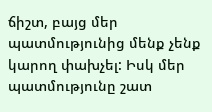ճիշտ, բայց մեր պատմությունից մենք չենք կարող փախչել: Իսկ մեր պատմությունը շատ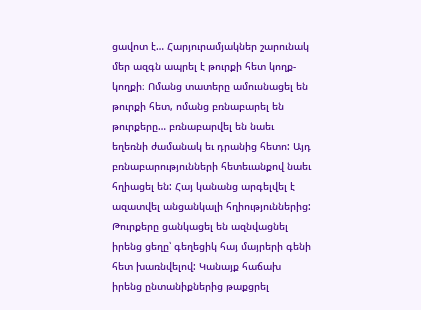ցավոտ է… Հարյուրամյակներ շարունակ մեր ազգն ապրել է թուրքի հետ կողք-կողքի։ Ոմանց տատերը ամուսնացել են թուրքի հետ, ոմանց բռնաբարել են թուրքերը… բռնաբարվել են նաեւ եղեռնի ժամանակ եւ դրանից հետո: Այդ բռնաբարությունների հետեւանքով նաեւ հղիացել են: Հայ կանանց արգելվել է ազատվել անցանկալի հղիություններից: Թուրքերը ցանկացել են ազնվացնել իրենց ցեղը՝ գեղեցիկ հայ մայրերի գենի հետ խառնվելով: Կանայք հաճախ իրենց ընտանիքներից թաքցրել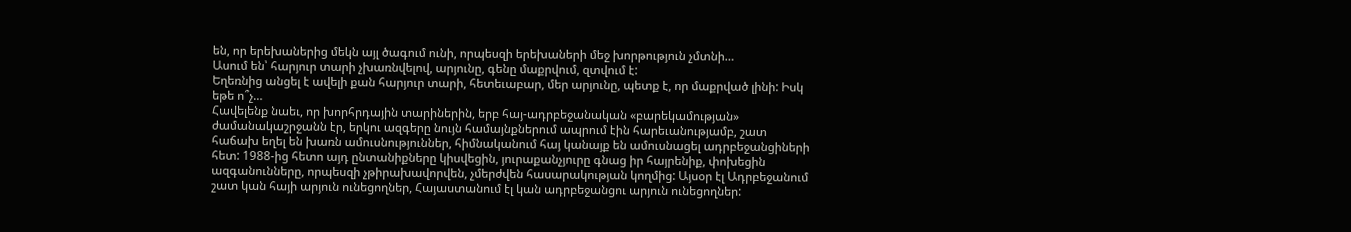են, որ երեխաներից մեկն այլ ծագում ունի, որպեսզի երեխաների մեջ խորթություն չմտնի…
Ասում են՝ հարյուր տարի չխառնվելով, արյունը, գենը մաքրվում, զտվում է:
Եղեռնից անցել է ավելի քան հարյուր տարի, հետեւաբար, մեր արյունը, պետք է, որ մաքրված լինի: Իսկ եթե ո՞չ…
Հավելենք նաեւ, որ խորհրդային տարիներին, երբ հայ-ադրբեջանական «բարեկամության» ժամանակաշրջանն էր, երկու ազգերը նույն համայնքներում ապրում էին հարեւանությամբ, շատ հաճախ եղել են խառն ամուսնություններ, հիմնականում հայ կանայք են ամուսնացել ադրբեջանցիների հետ: 1988-ից հետո այդ ընտանիքները կիսվեցին, յուրաքանչյուրը գնաց իր հայրենիք, փոխեցին ազգանունները, որպեսզի չթիրախավորվեն, չմերժվեն հասարակության կողմից: Այսօր էլ Ադրբեջանում շատ կան հայի արյուն ունեցողներ, Հայաստանում էլ կան ադրբեջանցու արյուն ունեցողներ: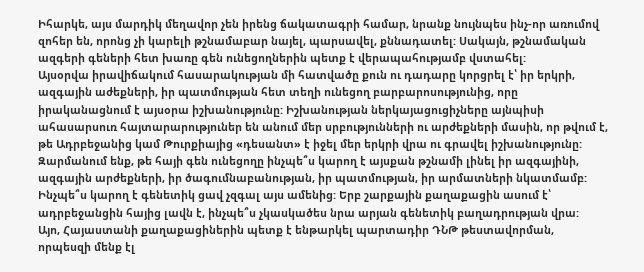Իհարկե, այս մարդիկ մեղավոր չեն իրենց ճակատագրի համար, նրանք նույնպես ինչ-որ առումով զոհեր են, որոնց չի կարելի թշնամաբար նայել, պարսավել, քննադատել: Սակայն, թշնամական ազգերի գեների հետ խառը գեն ունեցողներին պետք է վերապահությամբ վստահել:
Այսօրվա իրավիճակում հասարակության մի հատվածը քուն ու դադարը կորցրել է՝ իր երկրի, ազգային աժեքների, իր պատմության հետ տեղի ունեցող բարբարոսությունից, որը իրականացնում է այսօրա իշխանությունը: Իշխանության ներկայացուցիչները այնպիսի ահասարսուռ հայտարարություներ են անում մեր սրբությունների ու արժեքների մասին, որ թվում է, թե Ադրբեջանից կամ Թուրքիայից «դեսանտ» է իջել մեր երկրի վրա ու գրավել իշխանությունը: Զարմանում ենք, թե հայի գեն ունեցողը ինչպե՞ս կարող է այսքան թշնամի լինել իր ազգայինի, ազգային արժեքների, իր ծագումնաբանության, իր պատմության, իր արմատների նկատմամբ: Ինչպե՞ս կարող է գենետիկ ցավ չզգալ այս ամենից: Երբ շարքային քաղաքացին ասում է՝ ադրբեջանցին հայից լավն է, ինչպե՞ս չկասկածես նրա արյան գենետիկ բաղադրության վրա:
Այո, Հայաստանի քաղաքացիներին պետք է ենթարկել պարտադիր ԴՆԹ թեստավորման, որպեսզի մենք էլ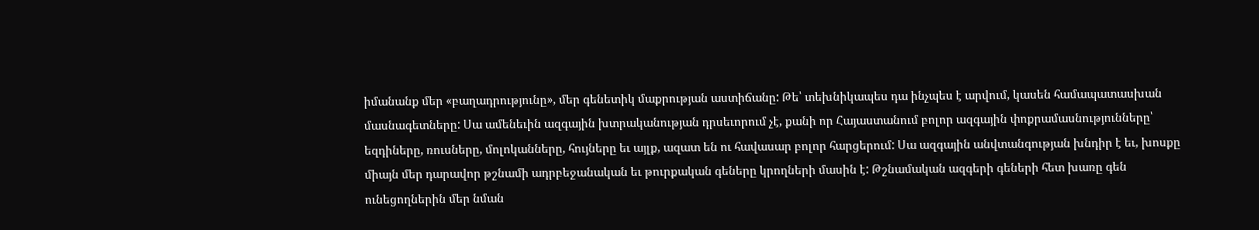իմանանք մեր «բաղադրությունը», մեր գենետիկ մաքրության աստիճանը: Թե՝ տեխնիկապես դա ինչպես է արվում, կասեն համապատասխան մասնագետները: Սա ամենեւին ազգային խտրականության դրսեւորում չէ, քանի որ Հայաստանում բոլոր ազգային փոքրամասնությունները՝ եզդիները, ռուսները, մոլոկանները, հույները եւ այլք, ազատ են ու հավասար բոլոր հարցերում: Սա ազգային անվտանգության խնդիր է եւ, խոսքը միայն մեր դարավոր թշնամի ադրբեջանական եւ թուրքական գեները կրողների մասին է: Թշնամական ազգերի գեների հետ խառը գեն ունեցողներին մեր նման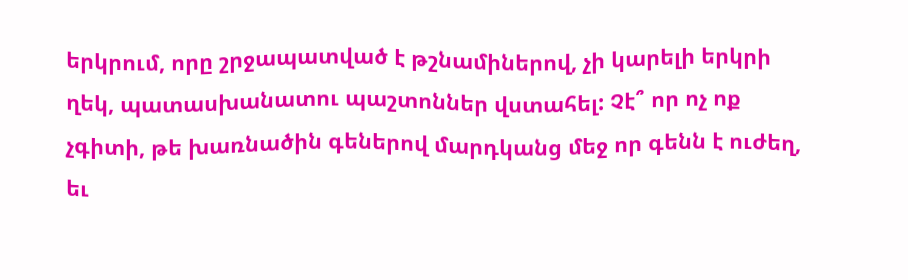երկրում, որը շրջապատված է թշնամիներով, չի կարելի երկրի ղեկ, պատասխանատու պաշտոններ վստահել: Չէ՞ որ ոչ ոք չգիտի, թե խառնածին գեներով մարդկանց մեջ որ գենն է ուժեղ, եւ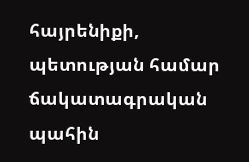հայրենիքի, պետության համար ճակատագրական պահին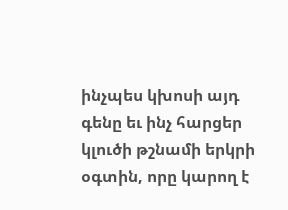ինչպես կխոսի այդ գենը եւ ինչ հարցեր կլուծի թշնամի երկրի օգտին, որը կարող է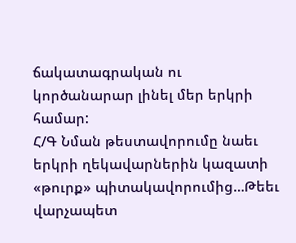ճակատագրական ու կործանարար լինել մեր երկրի համար:
Հ/Գ Նման թեստավորումը նաեւ երկրի ղեկավարներին կազատի «թուրք» պիտակավորումից…Թեեւ վարչապետ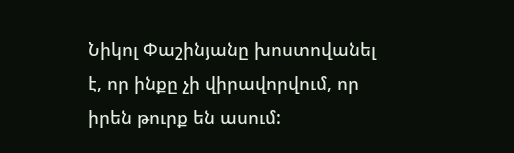Նիկոլ Փաշինյանը խոստովանել է, որ ինքը չի վիրավորվում, որ իրեն թուրք են ասում: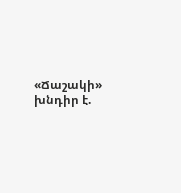«Ճաշակի» խնդիր է.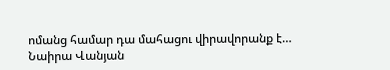ոմանց համար դա մահացու վիրավորանք է…
Նաիրա Վանյան